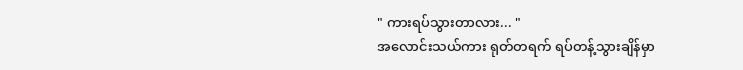" ကားရပ်သွားတာလား... "
အလောင်းသယ်ကား ရုတ်တရက် ရပ်တန့်သွားချိန်မှာ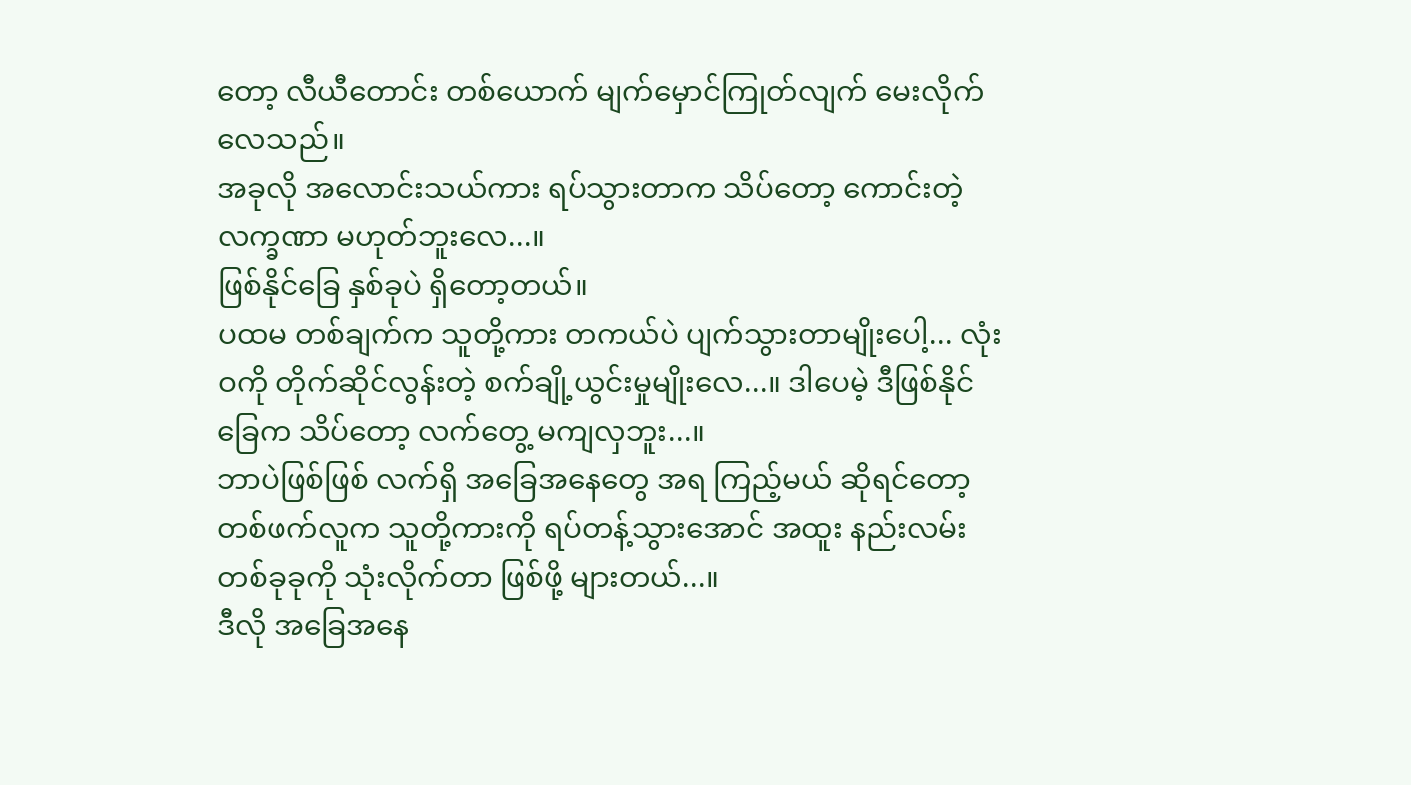တော့ လီယီတောင်း တစ်ယောက် မျက်မှောင်ကြုတ်လျက် မေးလိုက်လေသည်။
အခုလို အလောင်းသယ်ကား ရပ်သွားတာက သိပ်တော့ ကောင်းတဲ့ လက္ခဏာ မဟုတ်ဘူးလေ...။
ဖြစ်နိုင်ခြေ နှစ်ခုပဲ ရှိတော့တယ်။
ပထမ တစ်ချက်က သူတို့ကား တကယ်ပဲ ပျက်သွားတာမျိုးပေါ့... လုံးဝကို တိုက်ဆိုင်လွန်းတဲ့ စက်ချို့ယွင်းမှုမျိုးလေ...။ ဒါပေမဲ့ ဒီဖြစ်နိုင်ခြေက သိပ်တော့ လက်တွေ့ မကျလှဘူး...။
ဘာပဲဖြစ်ဖြစ် လက်ရှိ အခြေအနေတွေ အရ ကြည့်မယ် ဆိုရင်တော့ တစ်ဖက်လူက သူတို့ကားကို ရပ်တန့်သွားအောင် အထူး နည်းလမ်း တစ်ခုခုကို သုံးလိုက်တာ ဖြစ်ဖို့ များတယ်...။
ဒီလို အခြေအနေ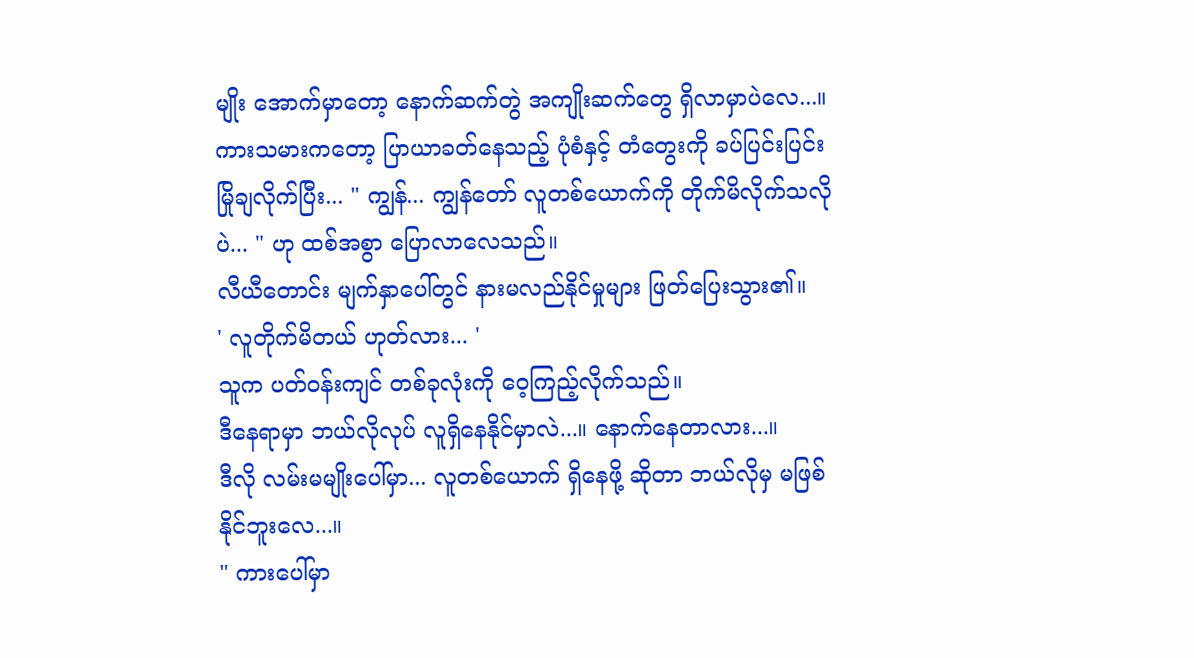မျိုး အောက်မှာတော့ နောက်ဆက်တွဲ အကျိုးဆက်တွေ ရှိလာမှာပဲလေ...။
ကားသမားကတော့ ပြာယာခတ်နေသည့် ပုံစံနှင့် တံတွေးကို ခပ်ပြင်းပြင်း မြိုချလိုက်ပြီး... " ကျွန်... ကျွန်တော် လူတစ်ယောက်ကို တိုက်မိလိုက်သလိုပဲ... " ဟု ထစ်အစွာ ပြောလာလေသည်။
လီယီတောင်း မျက်နှာပေါ်တွင် နားမလည်နိုင်မှုများ ဖြတ်ပြေးသွား၏။
' လူတိုက်မိတယ် ဟုတ်လား... '
သူက ပတ်ဝန်းကျင် တစ်ခုလုံးကို ဝေ့ကြည့်လိုက်သည်။
ဒီနေရာမှာ ဘယ်လိုလုပ် လူရှိနေနိုင်မှာလဲ...။ နောက်နေတာလား...။
ဒီလို လမ်းမမျိုးပေါ်မှာ... လူတစ်ယောက် ရှိနေဖို့ ဆိုတာ ဘယ်လိုမှ မဖြစ်နိုင်ဘူးလေ...။
" ကားပေါ်မှာ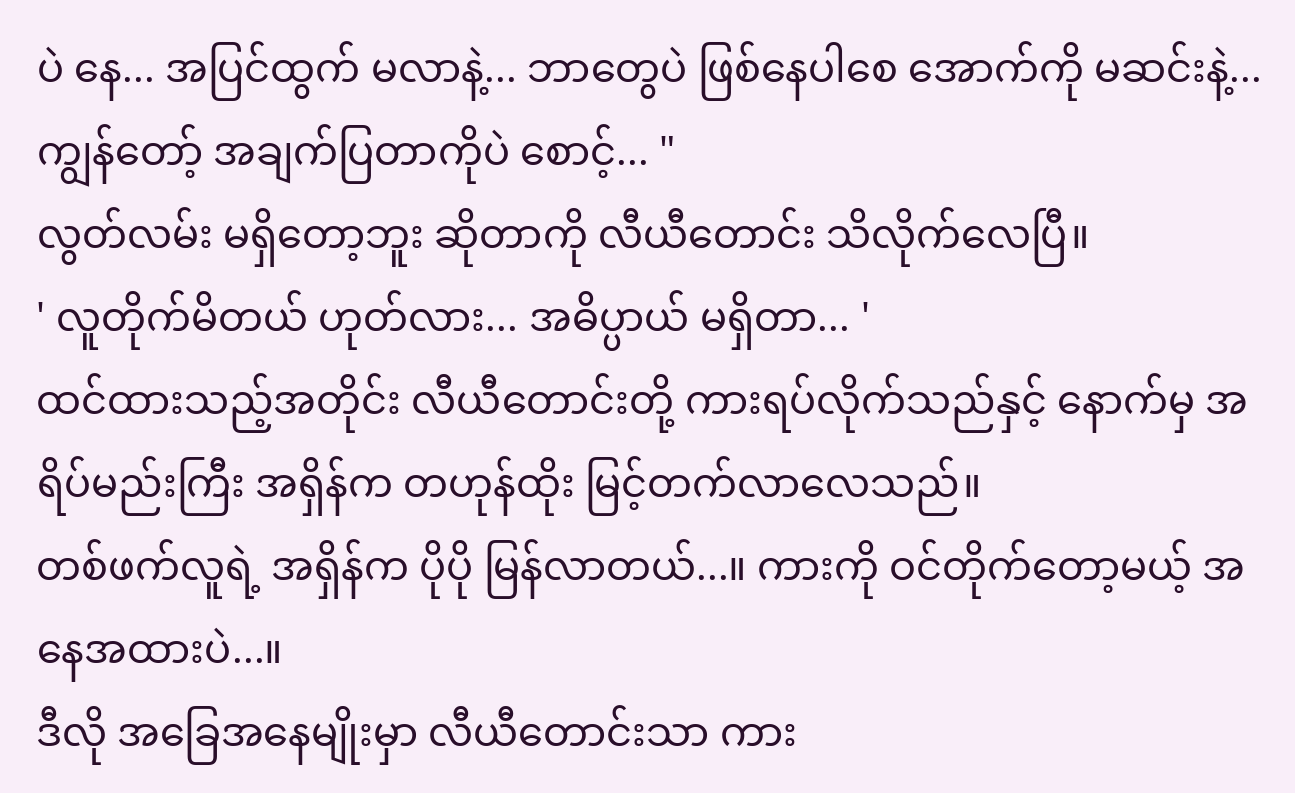ပဲ နေ... အပြင်ထွက် မလာနဲ့... ဘာတွေပဲ ဖြစ်နေပါစေ အောက်ကို မဆင်းနဲ့... ကျွန်တော့် အချက်ပြတာကိုပဲ စောင့်... "
လွတ်လမ်း မရှိတော့ဘူး ဆိုတာကို လီယီတောင်း သိလိုက်လေပြီ။
' လူတိုက်မိတယ် ဟုတ်လား... အဓိပ္ပာယ် မရှိတာ... '
ထင်ထားသည့်အတိုင်း လီယီတောင်းတို့ ကားရပ်လိုက်သည်နှင့် နောက်မှ အရိပ်မည်းကြီး အရှိန်က တဟုန်ထိုး မြင့်တက်လာလေသည်။
တစ်ဖက်လူရဲ့ အရှိန်က ပိုပို မြန်လာတယ်...။ ကားကို ဝင်တိုက်တော့မယ့် အနေအထားပဲ...။
ဒီလို အခြေအနေမျိုးမှာ လီယီတောင်းသာ ကား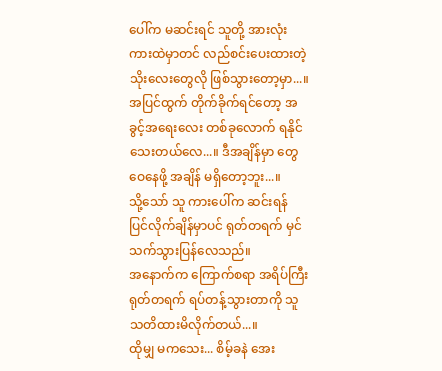ပေါ်က မဆင်းရင် သူတို့ အားလုံး ကားထဲမှာတင် လည်စင်းပေးထားတဲ့ သိုးလေးတွေလို ဖြစ်သွားတော့မှာ...။
အပြင်ထွက် တိုက်ခိုက်ရင်တော့ အခွင့်အရေးလေး တစ်ခုလောက် ရနိုင်သေးတယ်လေ...။ ဒီအချိန်မှာ တွေဝေနေဖို့ အချိန် မရှိတော့ဘူး...။
သို့သော် သူ ကားပေါ်က ဆင်းရန် ပြင်လိုက်ချိန်မှာပင် ရုတ်တရက် မှင်သက်သွားပြန်လေသည်။
အနောက်က ကြောက်စရာ အရိပ်ကြီး ရုတ်တရက် ရပ်တန့်သွားတာကို သူ သတိထားမိလိုက်တယ်...။
ထိုမျှ မကသေး... စိမ့်ခနဲ အေး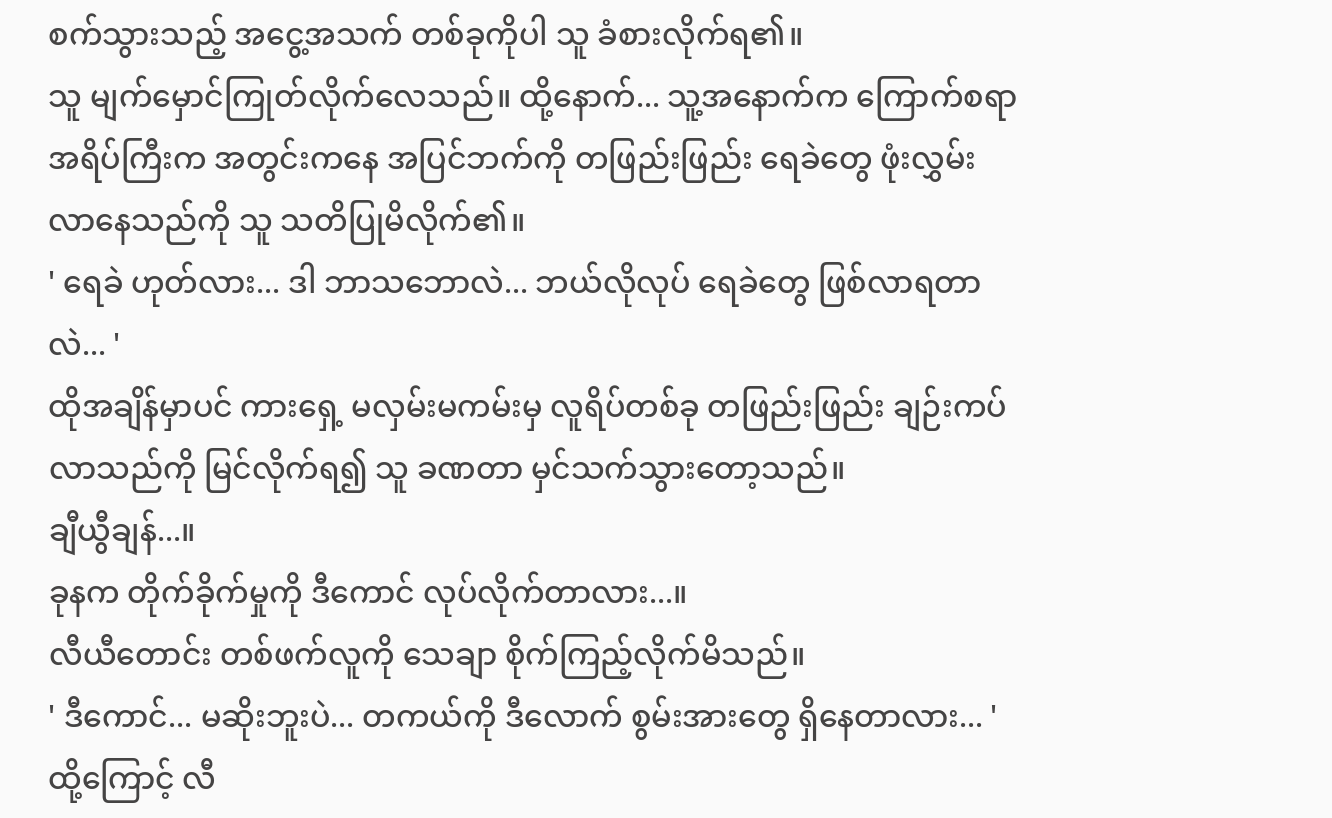စက်သွားသည့် အငွေ့အသက် တစ်ခုကိုပါ သူ ခံစားလိုက်ရ၏။
သူ မျက်မှောင်ကြုတ်လိုက်လေသည်။ ထို့နောက်... သူ့အနောက်က ကြောက်စရာ အရိပ်ကြီးက အတွင်းကနေ အပြင်ဘက်ကို တဖြည်းဖြည်း ရေခဲတွေ ဖုံးလွှမ်းလာနေသည်ကို သူ သတိပြုမိလိုက်၏။
' ရေခဲ ဟုတ်လား... ဒါ ဘာသဘောလဲ... ဘယ်လိုလုပ် ရေခဲတွေ ဖြစ်လာရတာလဲ... '
ထိုအချိန်မှာပင် ကားရှေ့ မလှမ်းမကမ်းမှ လူရိပ်တစ်ခု တဖြည်းဖြည်း ချဉ်းကပ်လာသည်ကို မြင်လိုက်ရ၍ သူ ခဏတာ မှင်သက်သွားတော့သည်။
ချီယွီချန်...။
ခုနက တိုက်ခိုက်မှုကို ဒီကောင် လုပ်လိုက်တာလား...။
လီယီတောင်း တစ်ဖက်လူကို သေချာ စိုက်ကြည့်လိုက်မိသည်။
' ဒီကောင်... မဆိုးဘူးပဲ... တကယ်ကို ဒီလောက် စွမ်းအားတွေ ရှိနေတာလား... '
ထို့ကြောင့် လီ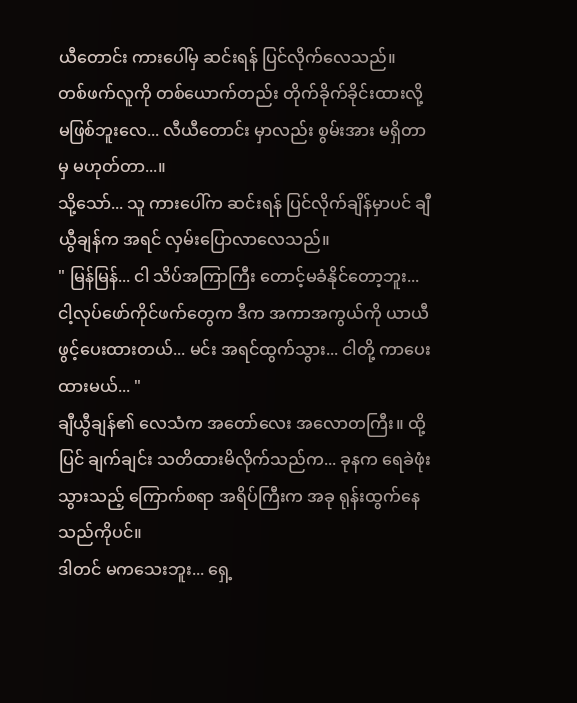ယီတောင်း ကားပေါ်မှ ဆင်းရန် ပြင်လိုက်လေသည်။
တစ်ဖက်လူကို တစ်ယောက်တည်း တိုက်ခိုက်ခိုင်းထားလို့ မဖြစ်ဘူးလေ... လီယီတောင်း မှာလည်း စွမ်းအား မရှိတာမှ မဟုတ်တာ...။
သို့သော်... သူ ကားပေါ်က ဆင်းရန် ပြင်လိုက်ချိန်မှာပင် ချီယွီချန်က အရင် လှမ်းပြောလာလေသည်။
" မြန်မြန်... ငါ သိပ်အကြာကြီး တောင့်မခံနိုင်တော့ဘူး... ငါ့လုပ်ဖော်ကိုင်ဖက်တွေက ဒီက အကာအကွယ်ကို ယာယီ ဖွင့်ပေးထားတယ်... မင်း အရင်ထွက်သွား... ငါတို့ ကာပေးထားမယ်... "
ချီယွီချန်၏ လေသံက အတော်လေး အလောတကြီး။ ထို့ပြင် ချက်ချင်း သတိထားမိလိုက်သည်က... ခုနက ရေခဲဖုံးသွားသည့် ကြောက်စရာ အရိပ်ကြီးက အခု ရုန်းထွက်နေသည်ကိုပင်။
ဒါတင် မကသေးဘူး... ရှေ့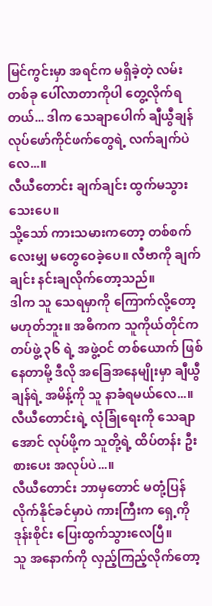မြင်ကွင်းမှာ အရင်က မရှိခဲ့တဲ့ လမ်းတစ်ခု ပေါ်လာတာကိုပါ တွေ့လိုက်ရတယ်... ဒါက သေချာပေါက် ချီယွီချန် လုပ်ဖော်ကိုင်ဖက်တွေရဲ့ လက်ချက်ပဲလေ...။
လီယီတောင်း ချက်ချင်း ထွက်မသွားသေးပေ။
သို့သော် ကားသမားကတော့ တစ်စက်လေးမျှ မတွေဝေခဲ့ပေ။ လီဗာကို ချက်ချင်း နင်းချလိုက်တော့သည်။
ဒါက သူ သေရမှာကို ကြောက်လို့တော့ မဟုတ်ဘူး။ အဓိကက သူကိုယ်တိုင်က တပ်ဖွဲ့ ၃၆ ရဲ့ အဖွဲ့ဝင် တစ်ယောက် ဖြစ်နေတာမို့ ဒီလို အခြေအနေမျိုးမှာ ချီယွီချန်ရဲ့ အမိန့်ကို သူ နာခံရမယ်လေ...။ လီယီတောင်းရဲ့ လုံခြုံရေးကို သေချာအောင် လုပ်ဖို့က သူတို့ရဲ့ ထိပ်တန်း ဦးစားပေး အလုပ်ပဲ...။
လီယီတောင်း ဘာမှတောင် မတုံ့ပြန်လိုက်နိုင်ခင်မှာပဲ ကားကြီးက ရှေ့ကို ဒုန်းစိုင်း ပြေးထွက်သွားလေပြီ။
သူ အနောက်ကို လှည့်ကြည့်လိုက်တော့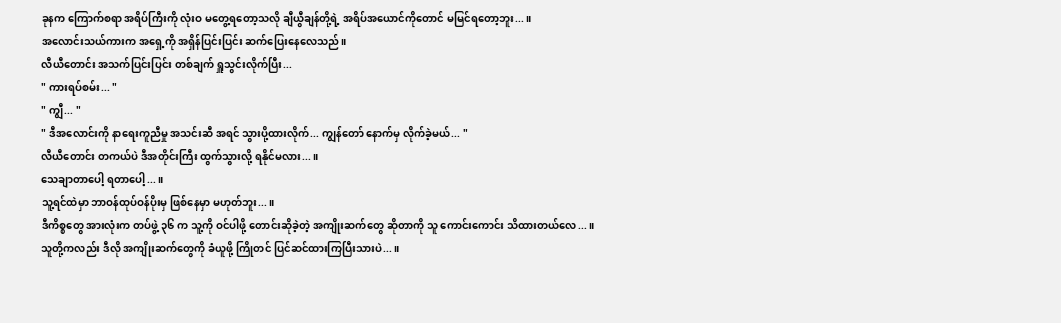ခုနက ကြောက်စရာ အရိပ်ကြီးကို လုံးဝ မတွေ့ရတော့သလို ချီယွီချန်တို့ရဲ့ အရိပ်အယောင်ကိုတောင် မမြင်ရတော့ဘူး...။
အလောင်းသယ်ကားက အရှေ့ကို အရှိန်ပြင်းပြင်း ဆက်ပြေးနေလေသည်။
လီယီတောင်း အသက်ပြင်းပြင်း တစ်ချက် ရှူသွင်းလိုက်ပြီး...
" ကားရပ်စမ်း... "
" ကျွီ... "
" ဒီအလောင်းကို နာရေးကူညီမှု အသင်းဆီ အရင် သွားပို့ထားလိုက်... ကျွန်တော် နောက်မှ လိုက်ခဲ့မယ်... "
လီယီတောင်း တကယ်ပဲ ဒီအတိုင်းကြီး ထွက်သွားလို့ ရနိုင်မလား...။
သေချာတာပေါ့ ရတာပေါ့...။
သူ့ရင်ထဲမှာ ဘာဝန်ထုပ်ဝန်ပိုးမှ ဖြစ်နေမှာ မဟုတ်ဘူး...။
ဒီကိစ္စတွေ အားလုံးက တပ်ဖွဲ့ ၃၆ က သူ့ကို ဝင်ပါဖို့ တောင်းဆိုခဲ့တဲ့ အကျိုးဆက်တွေ ဆိုတာကို သူ ကောင်းကောင်း သိထားတယ်လေ...။
သူတို့ကလည်း ဒီလို အကျိုးဆက်တွေကို ခံယူဖို့ ကြိုတင် ပြင်ဆင်ထားကြပြီးသားပဲ...။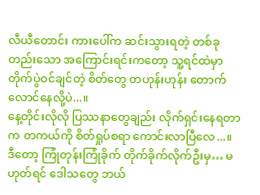လီယီတောင်း ကားပေါ်က ဆင်းသွားရတဲ့ တစ်ခုတည်းသော အကြောင်းရင်းကတော့ သူ့ရင်ထဲမှာ တိုက်ပွဲဝင်ချင်တဲ့ စိတ်တွေ တဟုန်းဟုန်း တောက်လောင်နေလို့ပဲ...။
နေ့တိုင်းလိုလို ပြဿနာတွေချည်း လိုက်ရှင်းနေရတာက တကယ်ကို စိတ်ရှုပ်စရာ ကောင်းလာပြီလေ...။
ဒီတော့ ကြုံတုန်းကြုံခိုက် တိုက်ခိုက်လိုက်ဦးမှ… မဟုတ်ရင် ဒေါသတွေ ဘယ်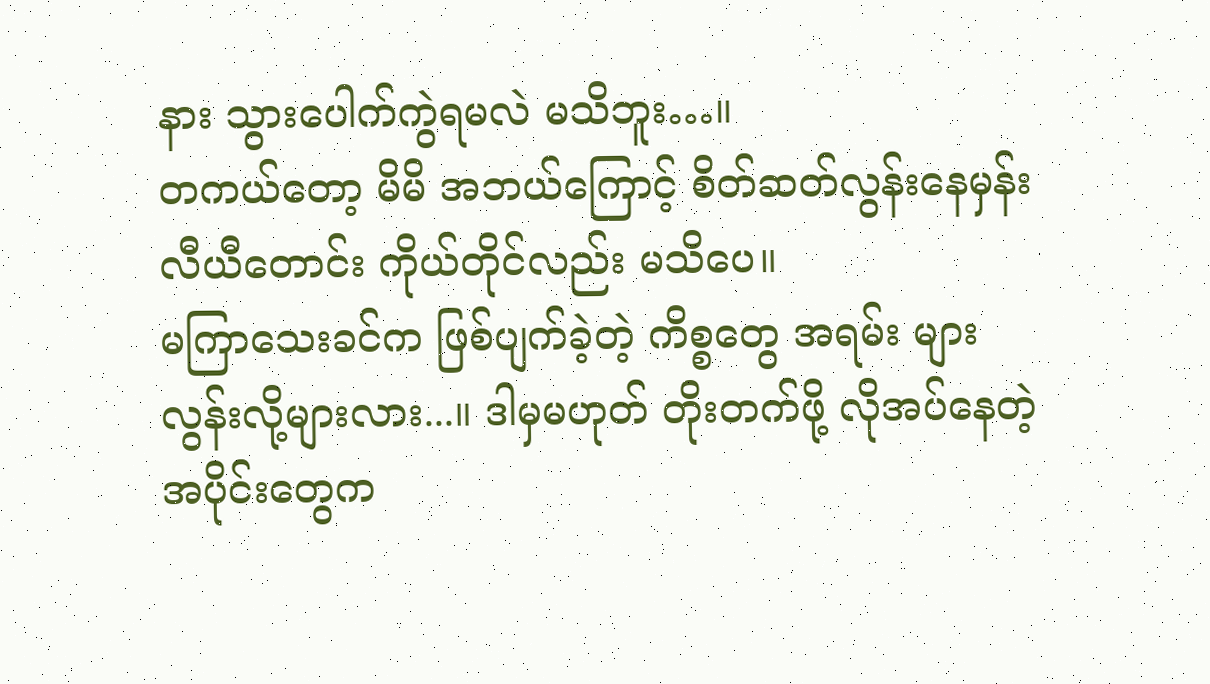နား သွားပေါက်ကွဲရမလဲ မသိဘူး…။
တကယ်တော့ မိမိ အဘယ်ကြောင့် စိတ်ဆတ်လွန်းနေမှန်း လီယီတောင်း ကိုယ်တိုင်လည်း မသိပေ။
မကြာသေးခင်က ဖြစ်ပျက်ခဲ့တဲ့ ကိစ္စတွေ အရမ်း များလွန်းလို့များလား...။ ဒါမှမဟုတ် တိုးတက်ဖို့ လိုအပ်နေတဲ့ အပိုင်းတွေက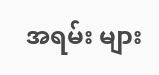အရမ်း များ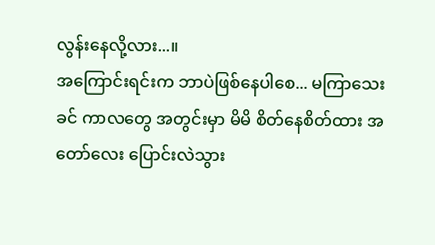လွန်းနေလို့လား...။
အကြောင်းရင်းက ဘာပဲဖြစ်နေပါစေ... မကြာသေးခင် ကာလတွေ အတွင်းမှာ မိမိ စိတ်နေစိတ်ထား အတော်လေး ပြောင်းလဲသွား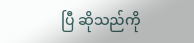ပြီ ဆိုသည်ကို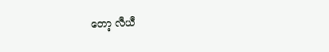တော့ လီယီ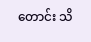တောင်း သိ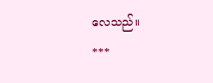လေသည်။
***